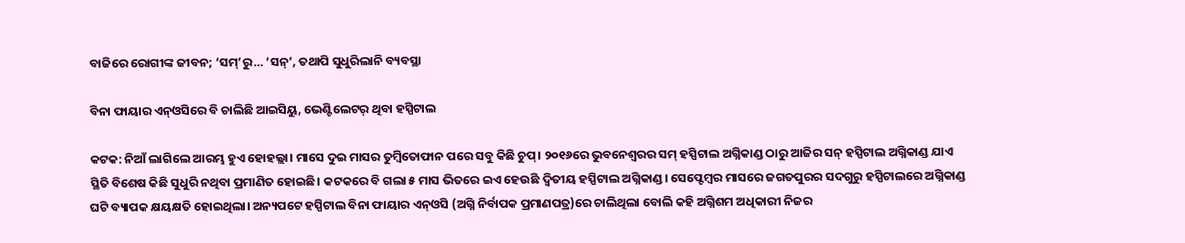ବାଜିରେ ରୋଗୀଙ୍କ ଜୀବନ; ‘ସମ୍‌’ରୁ… ‘ସନ୍’, ତଥାପି ସୁଧୁରିଲାନି ବ୍ୟବସ୍ଥା

ବିନା ଫାୟାର ଏନ୍‌ଓସିରେ ବି ଚାଲିଛି ଆଇସିୟୁ, ଭେଣ୍ଟିଲେଟର୍‌ ଥିବା ହସ୍ପିଟାଲ

କଟକ: ନିଆଁ ଲାଗିଲେ ଆରମ୍ଭ ହୁଏ ହୋହଲ୍ଲା। ମାସେ ଦୁଇ ମାସର ତୁମ୍ବିତୋଫାନ ପରେ ସବୁ କିଛି ଚୁପ୍। ୨୦୧୬ରେ ଭୁବନେଶ୍ବରର ସମ୍ ହସ୍ପିଟାଲ ଅଗ୍ନିକାଣ୍ଡ ଠାରୁ ଆଜିର ସନ୍ ହସ୍ପିଟାଲ ଅଗ୍ନିକାଣ୍ଡ ଯାଏ ସ୍ଥିତି ବିଶେଷ କିଛି ସୁଧୁରି ନଥିବା ପ୍ରମାଣିତ ହୋଇଛି। କଟକରେ ବି ଗଲା ୫ ମାସ ଭିତରେ ଇଏ ହେଉଛି ଦ୍ବିତୀୟ ହସ୍ପିଟାଲ ଅଗ୍ନିକାଣ୍ଡ। ସେପ୍ଟେମ୍ବର ମାସରେ ଜଗତପୁରର ସଦଗୁରୁ ହସ୍ପିଟାଲରେ ଅଗ୍ନିକାଣ୍ଡ ଘଟି ବ୍ୟାପକ କ୍ଷୟକ୍ଷତି ହୋଇଥିଲା। ଅନ୍ୟପଟେ ହସ୍ପିଟାଲ ବିନା ଫାୟାର ଏନ୍‌ଓସି (ଅଗ୍ନି ନିର୍ବାପକ ପ୍ରମାଣପତ୍ର)ରେ ଚାଲିଥିଲା ବୋଲି କହି ଅଗ୍ନିଶମ ଅଧିକାରୀ ନିଜର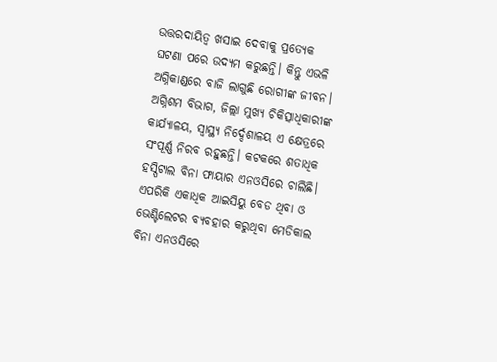ଉତ୍ତରଦାୟିତ୍ବ ଖସାଇ ଦେବାକୁ ପ୍ରତ୍ୟେକ ଘଟଣା ପରେ ଉଦ୍ୟମ କରୁଛନ୍ତି। କିନ୍ତୁ ଏଭଳି ଅଗ୍ନିକାଣ୍ଡରେ ବାଜି ଲାଗୁଛି ରୋଗୀଙ୍କ ଜୀବନ। ଅଗ୍ନିଶମ ବିଭାଗ, ଜିଲ୍ଲା ମୁଖ୍ୟ ଚିକିତ୍ସାଧିକାରୀଙ୍କ କାର୍ଯ୍ୟାଳୟ, ସ୍ବାସ୍ଥ୍ୟ ନିର୍ଦ୍ଦେଶାଳୟ ଏ କ୍ଷେତ୍ରରେ ସଂପୂର୍ଣ୍ଣ ନିରବ ରହୁଛନ୍ତି। କଟକରେ ଶତାଧିକ ହସ୍ପିଟାଲ ବିନା ଫାୟାର ଏନଓସିରେ ଚାଲିଛି। ଏପରିକି ଏକାଧିକ ଆଇସିୟୁ‌ ବେଡ ଥିବା ଓ ଭେଣ୍ଟିଲେଟର ବ୍ୟବହାର କରୁଥିବା ମେଡିକାଲ ବିନା ଏନଓସିରେ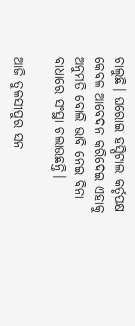ଚାଲୁଛି। ଘରୋଇ ହସ୍ପିଟାଲ କର୍ତୃପକ୍ଷ କେବଳ ଆବେଦନ କରିଦେଇ ଏହାକୁ ଅନୁମତି ବୋଲି ଭାବି ନେଇ ବିନା ବାଧାରେ ସଂସ୍ଥା ଚଲାଉଛନ୍ତି।

ଆଜି ତୁଳସୀପୁର ସନ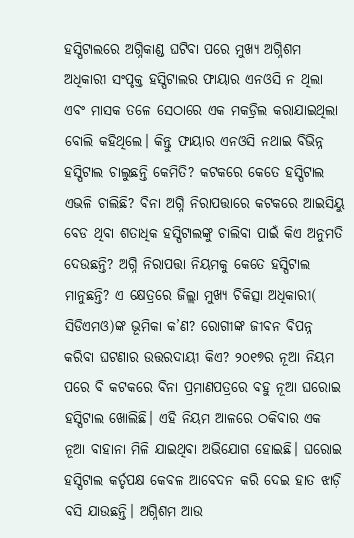ହସ୍ପିଟାଲରେ ଅଗ୍ନିକାଣ୍ଡ ଘଟିବା ପରେ ମୁଖ୍ୟ ଅଗ୍ନିଶମ ଅଧିକାରୀ ସଂପୃକ୍ତ ହସ୍ପିଟାଲର ଫାୟାର ଏନଓସି ନ ଥିଲା ଏବଂ ମାସକ ତଳେ ସେଠାରେ ଏକ ମକଡ୍ରିଲ କରାଯାଇଥିଲା ବୋଲି କହିଥିଲେ। କିନ୍ତୁ ଫାୟାର ଏନଓସି ନଥାଇ ବିଭିନ୍ନ ହସ୍ପିଟାଲ ଚାଲୁଛନ୍ତି କେମିତି? କଟକରେ କେତେ ହସ୍ପିଟାଲ ଏଭଳି ଚାଲିଛି? ବିନା ଅଗ୍ନି ନିରାପତ୍ତାରେ କଟକରେ ଆଇସିୟୁ ବେଡ ଥିବା ଶତାଧିକ ହସ୍ପିଟାଲଙ୍କୁ ଚାଲିବା ପାଇଁ କିଏ ଅନୁମତି ଦେଉଛନ୍ତି? ଅଗ୍ନି ନିରାପତ୍ତା ନିୟମକୁ କେତେ ହସ୍ପିଟାଲ ମାନୁଛନ୍ତି? ଏ କ୍ଷେତ୍ରରେ ଜିଲ୍ଲା ମୁଖ୍ୟ ଚିକିତ୍ସା ଅଧିକାରୀ( ସିଡିଏମଓ)ଙ୍କ ଭୂମିକା କ’ଣ? ରୋଗୀଙ୍କ ଜୀବନ ବିପନ୍ନ କରିବା ଘଟଣାର ଉତ୍ତରଦାୟୀ କିଏ? ୨୦୧୭ର ନୂଆ ନିୟମ ପରେ ବି କଟକରେ ବିନା ପ୍ରମାଣପତ୍ରରେ ବହୁ ନୂଆ ଘରୋଇ ହସ୍ପିଟାଲ ଖୋଲିଛି। ଏହି ନିୟମ ଆଳରେ ଠକିବାର ଏକ ନୂଆ ବାହାନା ମିଳି ଯାଇଥିବା ଅଭିଯୋଗ ହୋଇଛି। ଘରୋଇ ହସ୍ପିଟାଲ କର୍ତୃପକ୍ଷ କେବଳ ଆବେଦନ କରି ଦେଇ ହାତ ଝାଡ଼ି ବସି ଯାଉଛନ୍ତି। ଅଗ୍ନିଶମ ଆଉ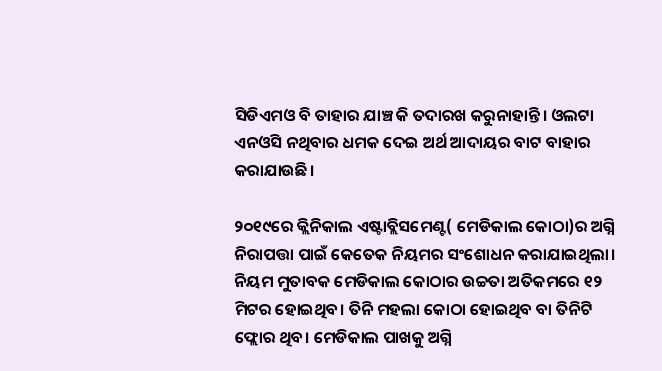ସିଡିଏମଓ ବି ତାହାର ଯାଞ୍ଚ କି ତଦାରଖ କରୁନାହାନ୍ତି। ଓଲଟା ଏନଓସି ନଥିବାର ଧମକ ଦେଇ ଅର୍ଥ ଆଦାୟର ବାଟ ବାହାର କରାଯାଉଛି।

୨୦୧୯ରେ କ୍ଲିନିକାଲ ଏଷ୍ଟାବ୍ଲିସମେଣ୍ଟ( ମେଡିକାଲ କୋଠା)ର ଅଗ୍ନି ନିରାପତ୍ତା ପାଇଁ କେତେକ ନିୟମର ସଂଶୋଧନ କରାଯାଇଥିଲା। ନିୟମ ମୁତାବକ ମେଡିକାଲ କୋଠାର ଉଚ୍ଚତା ଅତିକମରେ ୧୨ ମିଟର ହୋଇଥିବ। ତିନି ମହଲା କୋଠା ହୋଇଥିବ ବା ତିନିଟି ଫ୍ଲୋର ଥିବ। ମେଡିକାଲ ପାଖକୁ ଅଗ୍ନି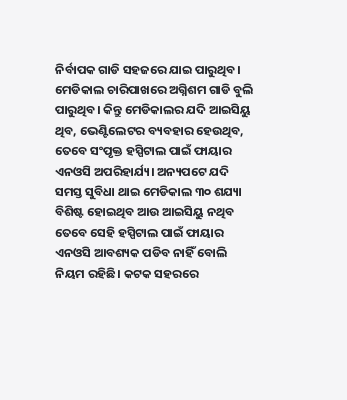ନିର୍ବାପକ ଗାଡି ସହଜରେ ଯାଇ ପାରୁଥିବ। ମେଡିକାଲ ଚାରିପାଖରେ ଅଗ୍ନିଶମ ଗାଡି ବୁଲି ପାରୁଥିବ। କିନ୍ତୁ ମେଡିକାଲ‌ର ଯଦି ଆଇସିୟୁ ଥିବ, ଭେଣ୍ଟିଲେଟର ବ୍ୟବହାର ହେଉଥିବ, ତେବେ ସଂପୃକ୍ତ ହସ୍ପିଟାଲ ପାଇଁ ଫାୟାର ଏନଓସି ଅପରିହାର୍ଯ୍ୟ। ଅନ୍ୟପଟେ ଯଦି ସମସ୍ତ ସୁବିଧା ଥାଇ ମେଡିକାଲ ୩୦ ଶଯ୍ୟା ବିଶିଷ୍ଟ ହୋଇଥିବ ଆଉ ଆଇସିୟୁ ନଥିବ ତେବେ ସେହି ହସ୍ପିଟାଲ ପାଇଁ ଫାୟାର ଏନଓସି ଆବଶ୍ୟକ ପଡିବ ନାହିଁ ବୋଲି ନିୟମ ରହିଛି। କଟକ ସହରରେ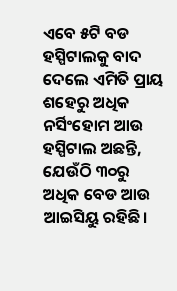ଏବେ ୫ଟି ବଡ ହସ୍ପିଟାଲକୁ ବାଦ ଦେଲେ ଏମିତି ପ୍ରାୟ ଶହେରୁ ଅଧିକ ନର୍ସିଂହୋମ ଆଉ ହସ୍ପିଟାଲ ଅଛନ୍ତି, ଯେଉଁଠି ୩୦ରୁ ଅଧିକ ବେଡ ଆଉ ଆଇସିୟୁ ରହିଛି।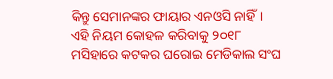କିନ୍ତୁ ସେମାନଙ୍କର ଫାୟାର ଏନଓସି ନାହିଁ। ଏହି ନିୟମ କୋହଳ କରିବାକୁ ୨୦୧୮ ମସିହାରେ କଟକର ଘରୋଇ ମେଡିକାଲ ସଂଘ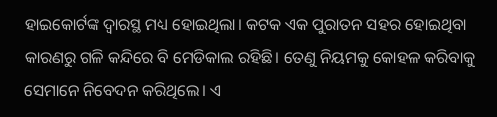ହାଇକୋର୍ଟଙ୍କ ଦ୍ବାରସ୍ଥ ମଧ୍ୟ ହୋଇଥିଲା। କଟକ ଏକ ପୁରାତନ ସହର‌ ହୋଇଥିବା କାରଣରୁ ଗଳି କନ୍ଦି‌ରେ ବି ମେଡିକାଲ ରହିଛି। ତେଣୁ ନିୟମକୁ କୋହଳ କରିବାକୁ ସେମାନେ ନିବେଦନ କରିଥିଲେ। ଏ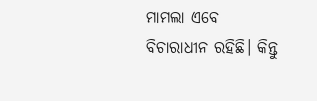ମାମଲା ଏବେ ବିଚାରାଧୀନ ରହିଛି। କିନ୍ତୁ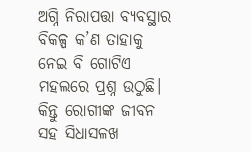ଅଗ୍ନି ନିରାପତ୍ତା ବ୍ୟବସ୍ଥାର ବିକଳ୍ପ କ’ଣ ତାହାକୁ ନେଇ ବି ଗୋଟିଏ ମହଲରେ ପ୍ରଶ୍ନ ଉଠୁଛି। କିନ୍ତୁ ରୋଗୀଙ୍କ ଜୀବନ ସହ ସିଧାସଳଖ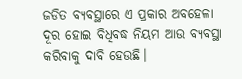ଜଡିତ ବ୍ୟବସ୍ଥାରେ ଏ ପ୍ରକାର ଅବହେଳା ଦୂର ହୋଇ ବିଧିବଦ୍ଧ ନିୟମ ଆଉ ବ୍ୟବସ୍ଥା କରିବାକୁ ଦାବି ହେଉଛି।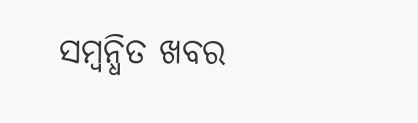ସମ୍ବନ୍ଧିତ ଖବର